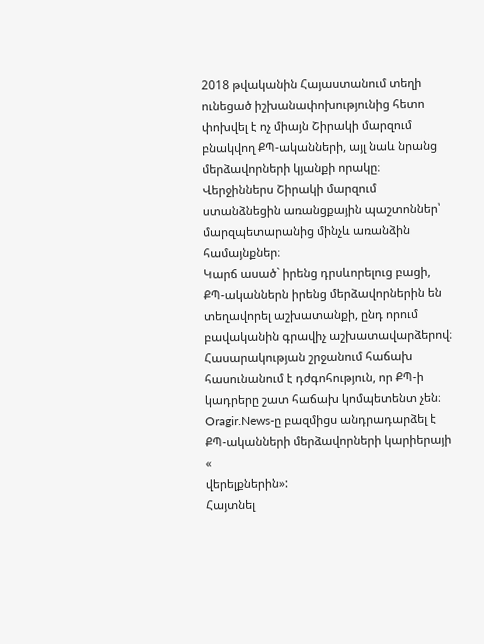2018 թվականին Հայաստանում տեղի ունեցած իշխանափոխությունից հետո փոխվել է ոչ միայն Շիրակի մարզում բնակվող ՔՊ-ականների, այլ նաև նրանց մերձավորների կյանքի որակը։
Վերջիններս Շիրակի մարզում ստանձնեցին առանցքային պաշտոններ՝ մարզպետարանից մինչև առանձին համայնքներ։
Կարճ ասած` իրենց դրսևորելուց բացի, ՔՊ-ականներն իրենց մերձավորներին են տեղավորել աշխատանքի, ընդ որում բավականին գրավիչ աշխատավարձերով։ Հասարակության շրջանում հաճախ հասունանում է դժգոհություն, որ ՔՊ-ի կադրերը շատ հաճախ կոմպետենտ չեն։
Oragir.News-ը բազմիցս անդրադարձել է ՔՊ-ականների մերձավորների կարիերայի «
վերելքներին»:
Հայտնել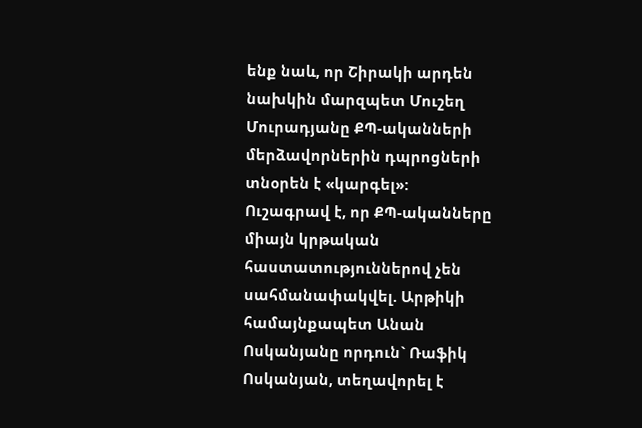ենք նաև, որ Շիրակի արդեն նախկին մարզպետ Մուշեղ Մուրադյանը ՔՊ-ականների մերձավորներին դպրոցների տնօրեն է «կարգել»:
Ուշագրավ է, որ ՔՊ-ականները միայն կրթական հաստատություններով չեն սահմանափակվել. Արթիկի համայնքապետ Անան Ոսկանյանը որդուն` Ռաֆիկ Ոսկանյան, տեղավորել է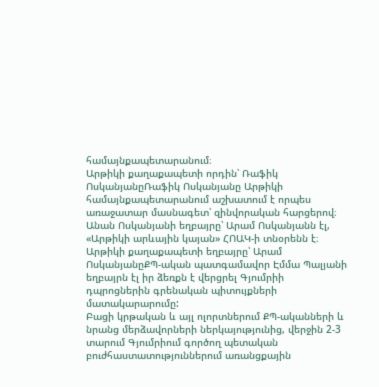համայնքապետարանում։
Արթիկի քաղաքապետի որդին՝ Ռաֆիկ ՈսկանյանըՌաֆիկ Ոսկանյանը Արթիկի համայնքապետարանում աշխատում է որպես առաջատար մասնագետ՝ զինվորական հարցերով։
Անան Ոսկանյանի եղբայրը՝ Արամ Ոսկանյանն էլ, «Արթիկի արևային կայան» ՀՈԱԿ-ի տնօրենն է։
Արթիկի քաղաքապետի եղբայրը՝ Արամ ՈսկանյանըՔՊ-ական պատգամավոր Էմմա Պալյանի եղբայրն էլ իր ձեռքն է վերցրել Գյումրիի դպրոցներին գրենական պիտույքների
մատակարարումը:
Բացի կրթական և այլ ոլորտներում ՔՊ-ականների և նրանց մերձավորների ներկայությունից, վերջին 2-3 տարում Գյումրիում գործող պետական բուժհաստատություններում առանցքային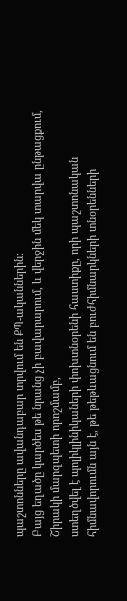պաշտոնները ավանդաբար տրվում են ՔՊ-ականներին։
Բայց եղածը կարծես թե նրանց չի բավարարում, և վերջին մեկ տարվա ընթացքում, Շիրակի մարզպետի որոշմամբ,
ստեղծվել է պոլիկլինիկաների փոխտնօրենի հաստիքը, որի պաշտոնական հիմնավորումն այն է, թե թեթևացնում են բուժհիմնարկների տնօրենների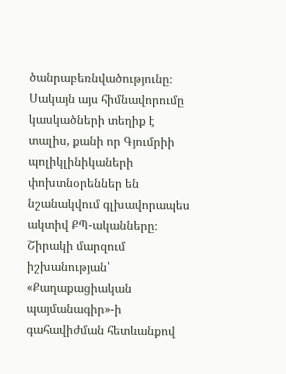ծանրաբեռնվածությունը։
Սակայն այս հիմնավորումը կասկածների տեղիք է տալիս, քանի որ Գյումրիի պոլիկլինիկաների փոխտնօրեններ են նշանակվում գլխավորապես ակտիվ ՔՊ-ականները։
Շիրակի մարզում իշխանության՝ «Քաղաքացիական պայմանագիր»-ի գահավիժման հետևանքով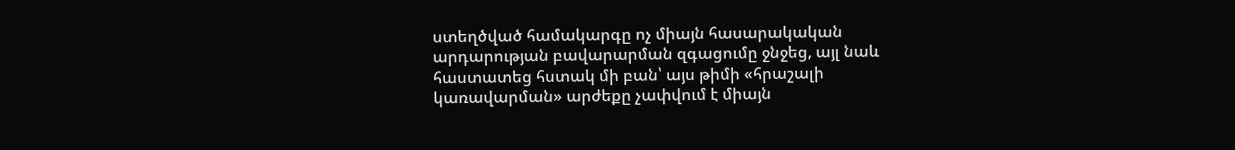ստեղծված համակարգը ոչ միայն հասարակական արդարության բավարարման զգացումը ջնջեց, այլ նաև հաստատեց հստակ մի բան՝ այս թիմի «հրաշալի կառավարման» արժեքը չափվում է միայն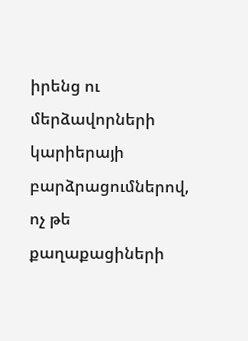իրենց ու մերձավորների կարիերայի բարձրացումներով, ոչ թե քաղաքացիների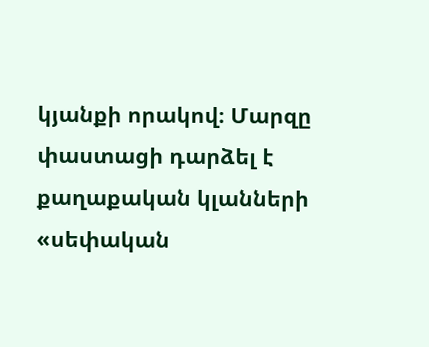կյանքի որակով։ Մարզը փաստացի դարձել է քաղաքական կլանների «սեփական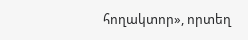հողակտոր», որտեղ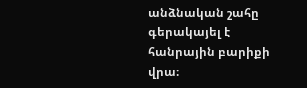անձնական շահը գերակայել է հանրային բարիքի վրա։